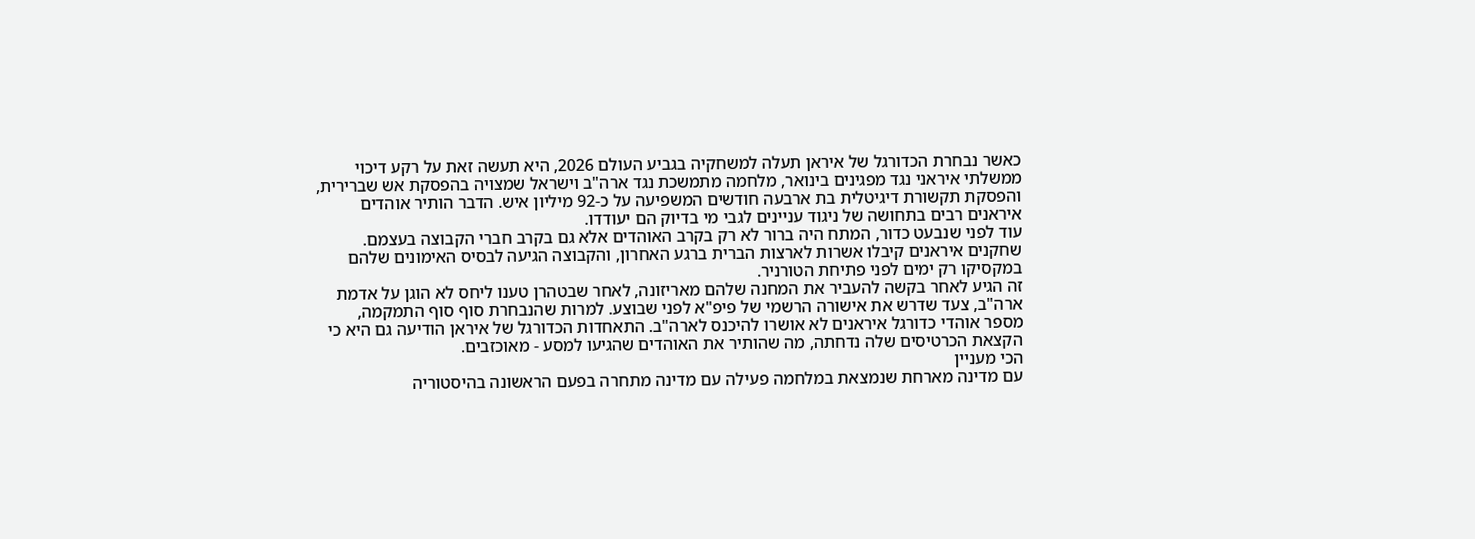כאשר נבחרת הכדורגל של איראן תעלה למשחקיה בגביע העולם 2026, היא תעשה זאת על רקע דיכוי ממשלתי איראני נגד מפגינים בינואר, מלחמה מתמשכת נגד ארה"ב וישראל שמצויה בהפסקת אש שברירית, והפסקת תקשורת דיגיטלית בת ארבעה חודשים המשפיעה על כ-92 מיליון איש. הדבר הותיר אוהדים איראנים רבים בתחושה של ניגוד עניינים לגבי מי בדיוק הם יעודדו.
עוד לפני שנבעט כדור, המתח היה ברור לא רק בקרב האוהדים אלא גם בקרב חברי הקבוצה בעצמם. שחקנים איראנים קיבלו אשרות לארצות הברית ברגע האחרון, והקבוצה הגיעה לבסיס האימונים שלהם במקסיקו רק ימים לפני פתיחת הטורניר.
זה הגיע לאחר בקשה להעביר את המחנה שלהם מאריזונה, לאחר שבטהרן טענו ליחס לא הוגן על אדמת ארה"ב, צעד שדרש את אישורה הרשמי של פיפ"א לפני שבוצע. למרות שהנבחרת סוף סוף התמקמה, מספר אוהדי כדורגל איראנים לא אושרו להיכנס לארה"ב. התאחדות הכדורגל של איראן הודיעה גם היא כי הקצאת הכרטיסים שלה נדחתה, מה שהותיר את האוהדים שהגיעו למסע - מאוכזבים.
הכי מעניין
עם מדינה מארחת שנמצאת במלחמה פעילה עם מדינה מתחרה בפעם הראשונה בהיסטוריה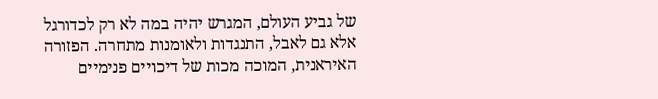של גביע העולם, המגרש יהיה במה לא רק לכדורגל אלא גם לאבל, התנגדות ולאומנות מתחרה. הפזורה האיראנית, המוכה מכות של דיכויים פנימיים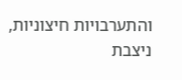והתערבויות חיצוניות, ניצבת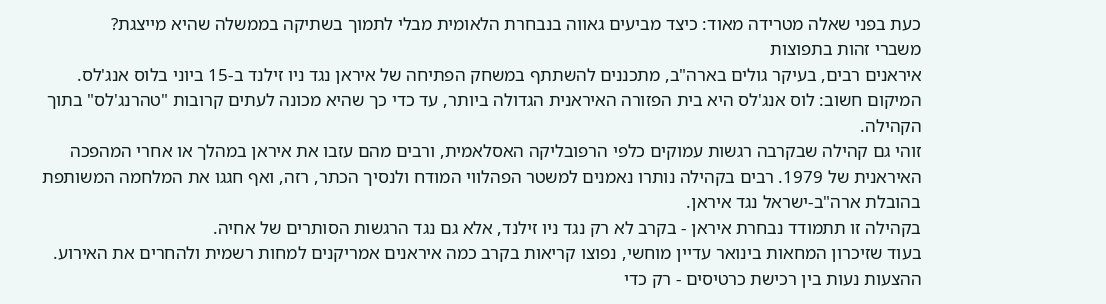כעת בפני שאלה מטרידה מאוד: כיצד מביעים גאווה בנבחרת הלאומית מבלי לתמוך בשתיקה בממשלה שהיא מייצגת?
משברי זהות בתפוצות
איראנים רבים, בעיקר גולים בארה"ב, מתכננים להשתתף במשחק הפתיחה של איראן נגד ניו זילנד ב-15 ביוני בלוס אנג'לס. המיקום חשוב: לוס אנג'לס היא בית הפזורה האיראנית הגדולה ביותר, עד כדי כך שהיא מכונה לעתים קרובות "טהרנג'לס" בתוך הקהילה.
זוהי גם קהילה שבקרבה רגשות עמוקים כלפי הרפובליקה האסלאמית, ורבים מהם עזבו את איראן במהלך או אחרי המהפכה האיראנית של 1979. רבים בקהילה נותרו נאמנים למשטר הפהלווי המודח ולנסיך הכתר, רזה, ואף חגגו את המלחמה המשותפת בהובלת ארה"ב-ישראל נגד איראן.
בקהילה זו תתמודד נבחרת איראן - בקרב לא רק נגד ניו זילנד, אלא גם נגד הרגשות הסותרים של אחיה.
בעוד שזיכרון המחאות בינואר עדיין מוחשי, נפוצו קריאות בקרב כמה איראנים אמריקנים למחות רשמית ולהחרים את האירוע. ההצעות נעות בין רכישת כרטיסים - רק כדי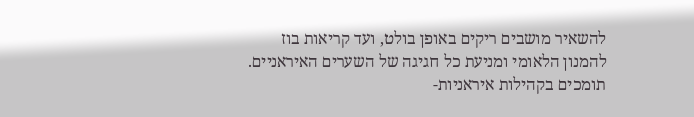להשאיר מושבים ריקים באופן בולט, ועד קריאות בוז להמנון הלאומי ומניעת כל חגיגה של השערים האיראניים.
תומכים בקהילות איראניות-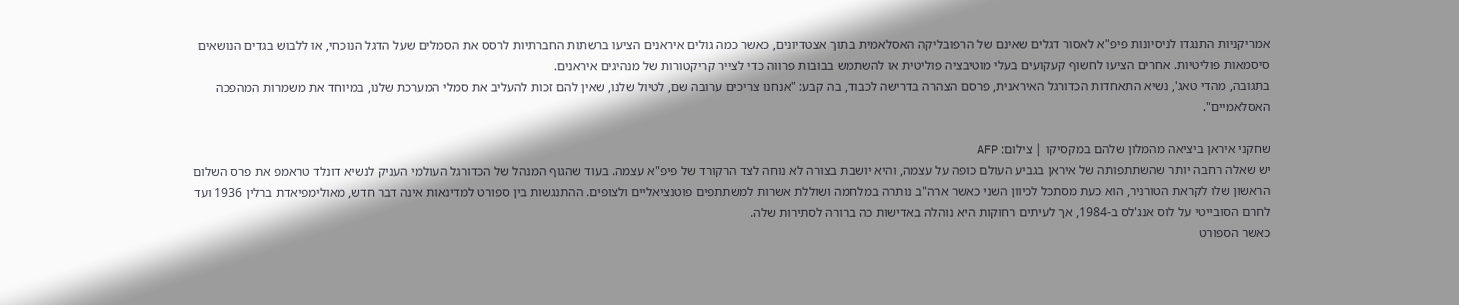אמריקניות התנגדו לניסיונות פיפ"א לאסור דגלים שאינם של הרפובליקה האסלאמית בתוך אצטדיונים, כאשר כמה גולים איראנים הציעו ברשתות החברתיות לרסס את הסמלים שעל הדגל הנוכחי, או ללבוש בגדים הנושאים סיסמאות פוליטיות. אחרים הציעו לחשוף קעקועים בעלי מוטיבציה פוליטית או להשתמש בבובות פרווה כדי לצייר קריקטורות של מנהיגים איראנים.
בתגובה, מהדי טאג', נשיא התאחדות הכדורגל האיראנית, פרסם הצהרה בדרישה לכבוד, בה קבע: "אנחנו צריכים ערובה שם, לטיול שלנו, שאין להם זכות להעליב את סמלי המערכת שלנו, במיוחד את משמרות המהפכה האסלאמיים".

שחקני איראן ביציאה מהמלון שלהם במקסיקו | צילום: AFP
יש שאלה רחבה יותר שהשתתפותה של איראן בגביע העולם כופה על עצמה, והיא יושבת בצורה לא נוחה לצד הרקורד של פיפ"א עצמה. בעוד שהגוף המנהל של הכדורגל העולמי העניק לנשיא דונלד טראמפ את פרס השלום הראשון שלו לקראת הטורניר, הוא כעת מסתכל לכיוון השני כאשר ארה"ב נותרה במלחמה ושוללת אשרות למשתתפים פוטנציאליים ולצופים. ההתנגשות בין ספורט למדינאות אינה דבר חדש, מאולימפיאדת ברלין 1936 ועד לחרם הסובייטי על לוס אנג'לס ב-1984, אך לעיתים רחוקות היא נוהלה באדישות כה ברורה לסתירות שלה.
כאשר הספורט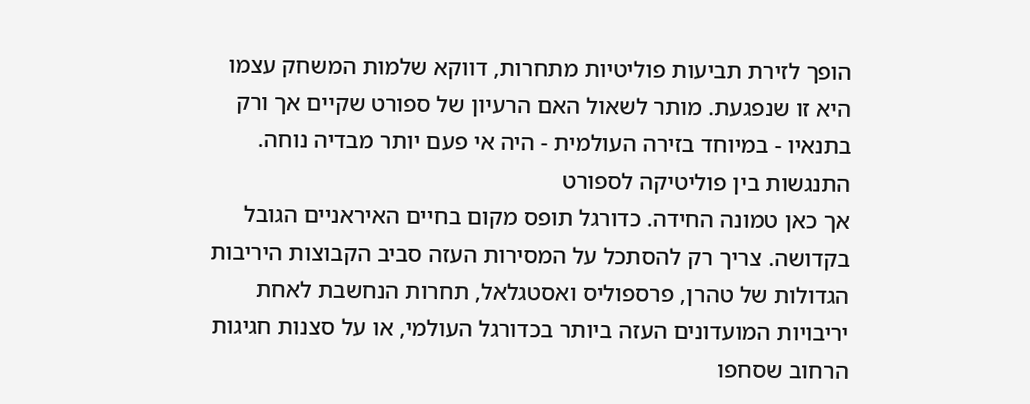הופך לזירת תביעות פוליטיות מתחרות, דווקא שלמות המשחק עצמו היא זו שנפגעת. מותר לשאול האם הרעיון של ספורט שקיים אך ורק בתנאיו - במיוחד בזירה העולמית - היה אי פעם יותר מבדיה נוחה.
התנגשות בין פוליטיקה לספורט
אך כאן טמונה החידה. כדורגל תופס מקום בחיים האיראניים הגובל בקדושה. צריך רק להסתכל על המסירות העזה סביב הקבוצות היריבות הגדולות של טהרן, פרספוליס ואסטגלאל, תחרות הנחשבת לאחת יריבויות המועדונים העזה ביותר בכדורגל העולמי, או על סצנות חגיגות הרחוב שסחפו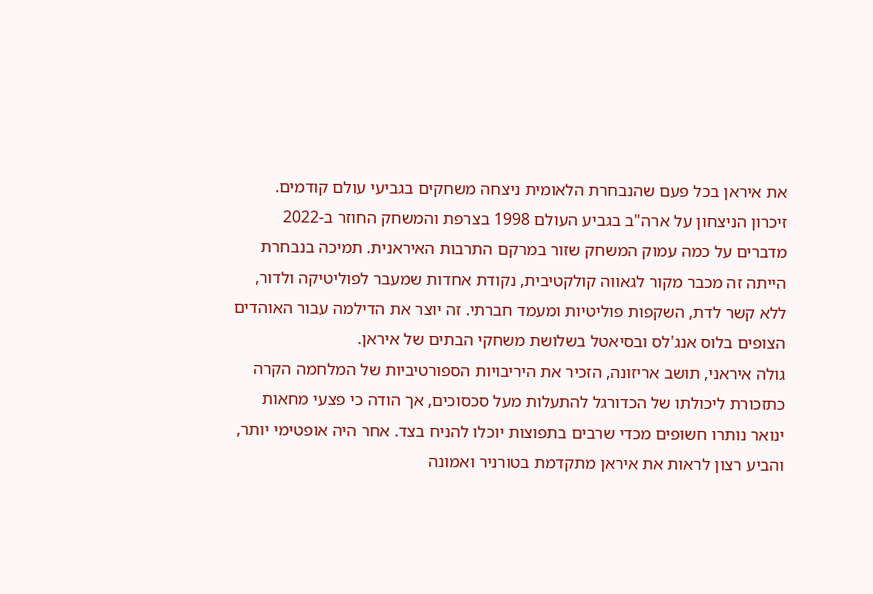את איראן בכל פעם שהנבחרת הלאומית ניצחה משחקים בגביעי עולם קודמים.
זיכרון הניצחון על ארה"ב בגביע העולם 1998 בצרפת והמשחק החוזר ב-2022 מדברים על כמה עמוק המשחק שזור במרקם התרבות האיראנית. תמיכה בנבחרת הייתה זה מכבר מקור לגאווה קולקטיבית, נקודת אחדות שמעבר לפוליטיקה ולדור, ללא קשר לדת, השקפות פוליטיות ומעמד חברתי. זה יוצר את הדילמה עבור האוהדים הצופים בלוס אנג'לס ובסיאטל בשלושת משחקי הבתים של איראן.
גולה איראני, תושב אריזונה, הזכיר את היריבויות הספורטיביות של המלחמה הקרה כתזכורת ליכולתו של הכדורגל להתעלות מעל סכסוכים, אך הודה כי פצעי מחאות ינואר נותרו חשופים מכדי שרבים בתפוצות יוכלו להניח בצד. אחר היה אופטימי יותר, והביע רצון לראות את איראן מתקדמת בטורניר ואמונה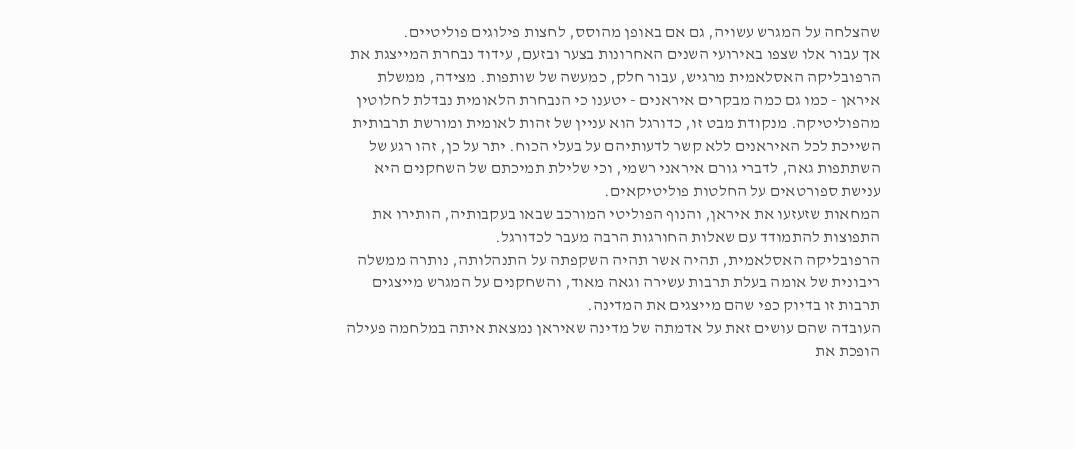שהצלחה על המגרש עשויה, גם אם באופן מהוסס, לחצות פילוגים פוליטיים.
אך עבור אלו שצפו באירועי השנים האחרונות בצער ובזעם, עידוד נבחרת המייצגת את הרפובליקה האסלאמית מרגיש, עבור חלק, כמעשה של שותפות. מצידה, ממשלת איראן - כמו גם כמה מבקרים איראנים - יטענו כי הנבחרת הלאומית נבדלת לחלוטין מהפוליטיקה. מנקודת מבט זו, כדורגל הוא עניין של זהות לאומית ומורשת תרבותית השייכת לכל האיראנים ללא קשר לדעותיהם על בעלי הכוח. יתר על כן, זהו רגע של השתתפות גאה, לדברי גורם איראני רשמי, וכי שלילת תמיכתם של השחקנים היא ענישת ספורטאים על החלטות פוליטיקאים.
המחאות שזעזעו את איראן, והנוף הפוליטי המורכב שבאו בעקבותיה, הותירו את התפוצות להתמודד עם שאלות החורגות הרבה מעבר לכדורגל.
הרפובליקה האסלאמית, תהיה אשר תהיה השקפתה על התנהלותה, נותרה ממשלה ריבונית של אומה בעלת תרבות עשירה וגאה מאוד, והשחקנים על המגרש מייצגים תרבות זו בדיוק כפי שהם מייצגים את המדינה.
העובדה שהם עושים זאת על אדמתה של מדינה שאיראן נמצאת איתה במלחמה פעילה הופכת את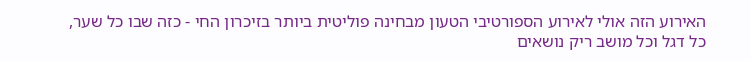האירוע הזה אולי לאירוע הספורטיבי הטעון מבחינה פוליטית ביותר בזיכרון החי - כזה שבו כל שער, כל דגל וכל מושב ריק נושאים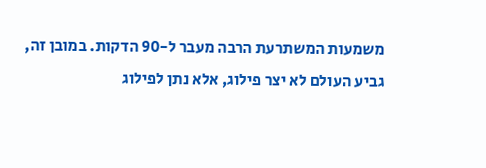משמעות המשתרעת הרבה מעבר ל-90 הדקות. במובן זה, גביע העולם לא יצר פילוג, אלא נתן לפילוג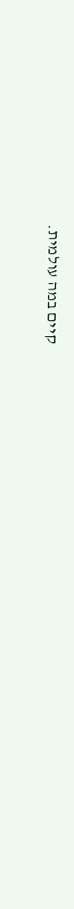קיים במה עולמית.